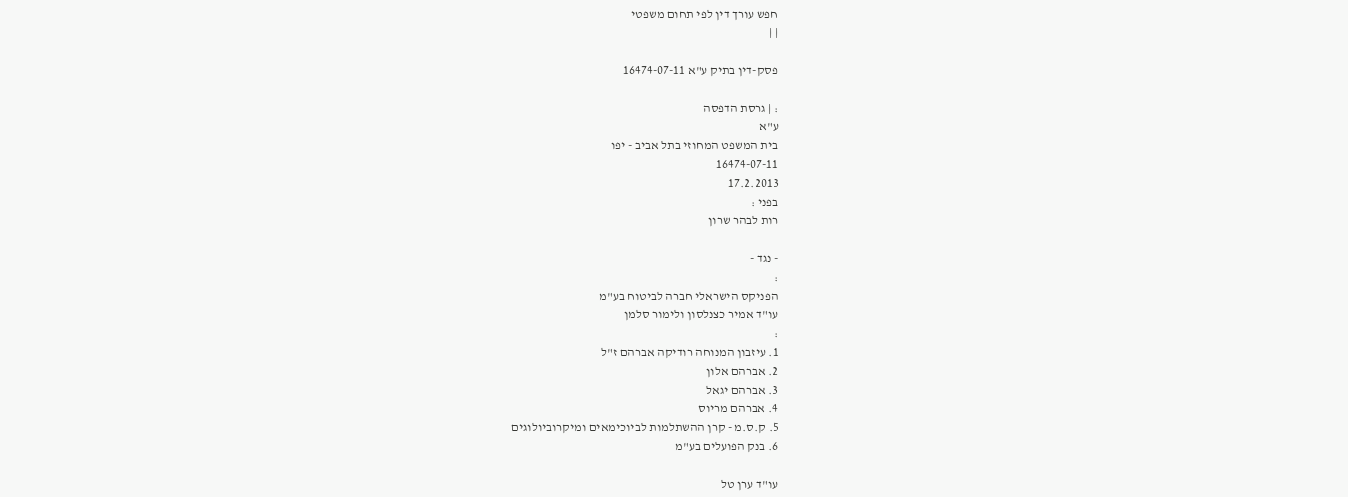חפש עורך דין לפי תחום משפטי
| |

פסק-דין בתיק ע"א 16474-07-11

: | גרסת הדפסה
ע"א
בית המשפט המחוזי בתל אביב - יפו
16474-07-11
17.2.2013
בפני :
רות לבהר שרון

- נגד -
:
הפניקס הישראלי חברה לביטוח בע"מ
עו"ד אמיר כצנלסון ולימור סלמן
:
1. עיזבון המנוחה רודיקה אברהם ז"ל
2. אברהם אלון
3. אברהם יגאל
4. אברהם מריוס
5. ק.ס.מ - קרן ההשתלמות לביוכימאים ומיקרוביולוגים
6. בנק הפועלים בע"מ

עו"ד ערן טל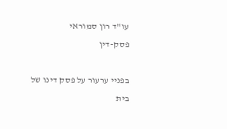עו"ד רון סמוראי
פסק-דין

בפניי ערעור על פסק דינו של בית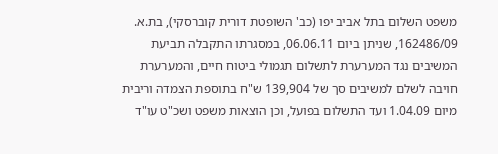משפט השלום בתל אביב יפו (כב' השופטת דורית קוברסקי), בת.א. 162486/09, שניתן ביום 06.06.11, במסגרתו התקבלה תביעת המשיבים נגד המערערת לתשלום תגמולי ביטוח חיים, והמערערת חויבה לשלם למשיבים סך של 139,904 ש"ח בתוספת הצמדה וריבית מיום 1.04.09 ועד התשלום בפועל, וכן הוצאות משפט ושכ"ט עו"ד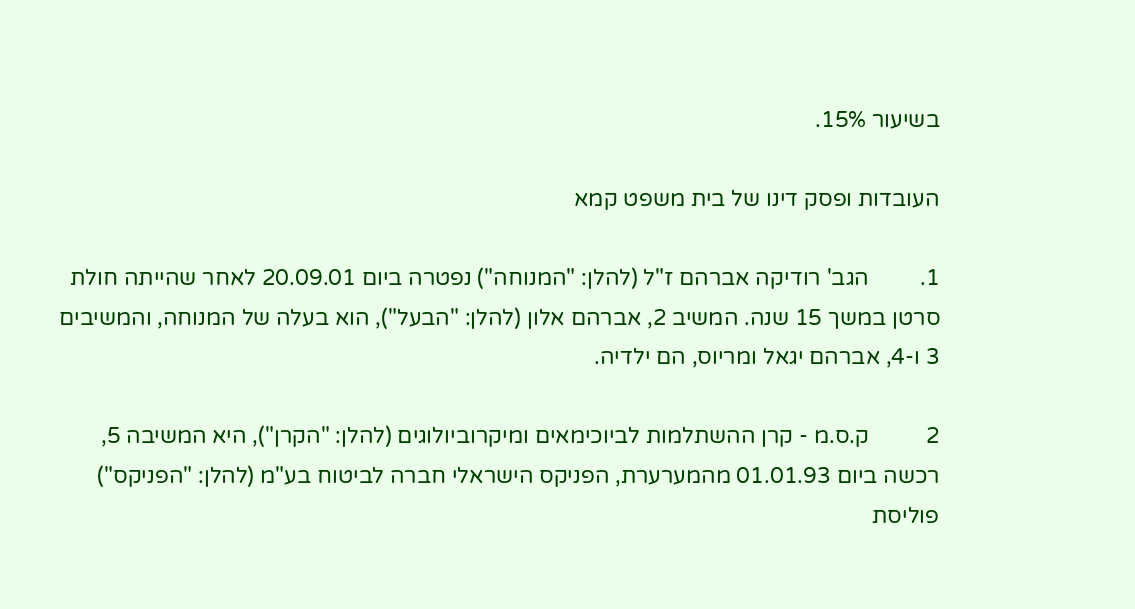בשיעור 15%.

העובדות ופסק דינו של בית משפט קמא

1.         הגב' רודיקה אברהם ז"ל (להלן: "המנוחה") נפטרה ביום 20.09.01 לאחר שהייתה חולת סרטן במשך 15 שנה. המשיב 2, אברהם אלון (להלן: "הבעל"), הוא בעלה של המנוחה, והמשיבים 3 ו-4, אברהם יגאל ומריוס, הם ילדיה.

2          ק.ס.מ - קרן ההשתלמות לביוכימאים ומיקרוביולוגים (להלן: "הקרן"), היא המשיבה 5, רכשה ביום 01.01.93 מהמערערת, הפניקס הישראלי חברה לביטוח בע"מ (להלן: "הפניקס") פוליסת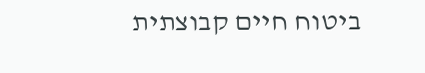ביטוח חיים קבוצתית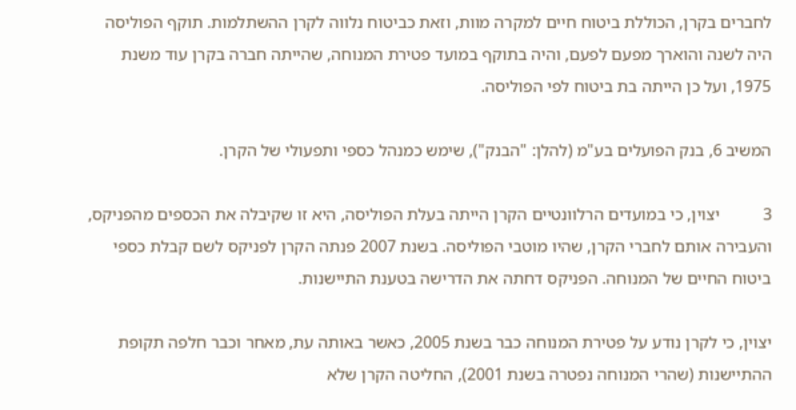לחברים בקרן, הכוללת ביטוח חיים למקרה מוות, וזאת כביטוח נלווה לקרן ההשתלמות. תוקף הפוליסה היה לשנה והוארך מפעם לפעם, והיה בתוקף במועד פטירת המנוחה, שהייתה חברה בקרן עוד משנת 1975, ועל כן הייתה בת ביטוח לפי הפוליסה.

המשיב 6, בנק הפועלים בע"מ (להלן: "הבנק"), שימש כמנהל כספי ותפעולי של הקרן.

3          יצוין, כי במועדים הרלוונטיים הקרן הייתה בעלת הפוליסה, היא זו שקיבלה את הכספים מהפניקס, והעבירה אותם לחברי הקרן, שהיו מוטבי הפוליסה. בשנת 2007 פנתה הקרן לפניקס לשם קבלת כספי ביטוח החיים של המנוחה. הפניקס דחתה את הדרישה בטענת התיישנות.

יצוין, כי לקרן נודע על פטירת המנוחה כבר בשנת 2005, כאשר באותה עת, מאחר וכבר חלפה תקופת ההתיישנות (שהרי המנוחה נפטרה בשנת 2001), החליטה הקרן שלא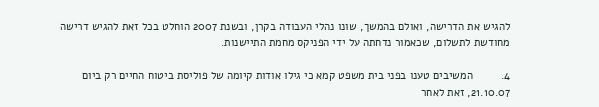להגיש את הדרישה, ואולם בהמשך, שונו נהלי העבודה בקרן, ובשנת 2007 הוחלט בכל זאת להגיש דרישה מחודשת לתשלום, שכאמור נדחתה על ידי הפניקס מחמת התיישנות.

4.         המשיבים טענו בפני בית משפט קמא כי גילו אודות קיומה של פוליסת ביטוח החיים רק ביום 21.10.07, זאת לאחר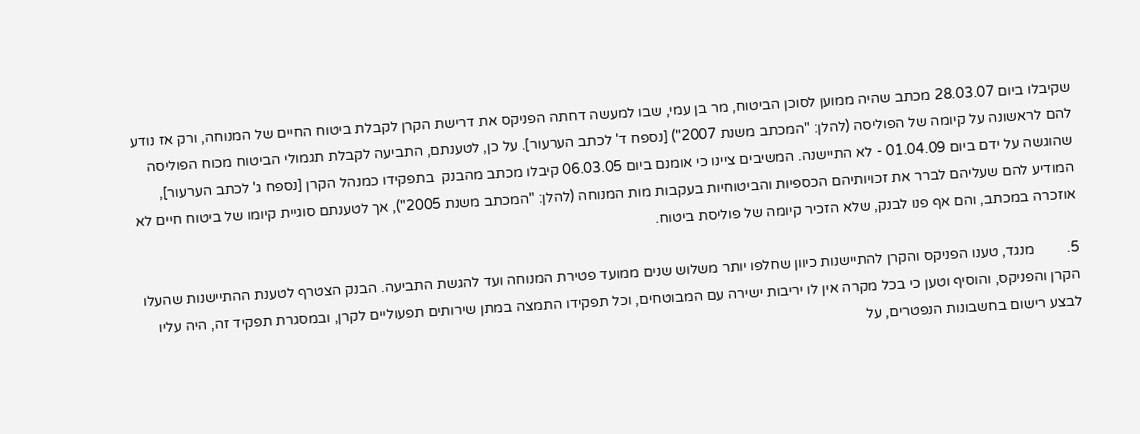שקיבלו ביום 28.03.07 מכתב שהיה ממוען לסוכן הביטוח, מר בן עמי, שבו למעשה דחתה הפניקס את דרישת הקרן לקבלת ביטוח החיים של המנוחה, ורק אז נודע להם לראשונה על קיומה של הפוליסה (להלן: "המכתב משנת 2007") [נספח ד' לכתב הערעור]. על כן, לטענתם, התביעה לקבלת תגמולי הביטוח מכוח הפוליסה שהוגשה על ידם ביום 01.04.09 - לא התיישנה. המשיבים ציינו כי אומנם ביום 06.03.05 קיבלו מכתב מהבנק  בתפקידו כמנהל הקרן [נספח ג' לכתב הערעור], המודיע להם שעליהם לברר את זכויותיהם הכספיות והביטוחיות בעקבות מות המנוחה (להלן: "המכתב משנת 2005"), אך לטענתם סוגיית קיומו של ביטוח חיים לא אוזכרה במכתב, והם אף פנו לבנק, שלא הזכיר קיומה של פוליסת ביטוח.

5.         מנגד, טענו הפניקס והקרן להתיישנות כיוון שחלפו יותר משלוש שנים ממועד פטירת המנוחה ועד להגשת התביעה. הבנק הצטרף לטענת ההתיישנות שהעלו הקרן והפניקס, והוסיף וטען כי בכל מקרה אין לו יריבות ישירה עם המבוטחים, וכל תפקידו התמצה במתן שירותים תפעוליים לקרן, ובמסגרת תפקיד זה, היה עליו לבצע רישום בחשבונות הנפטרים, על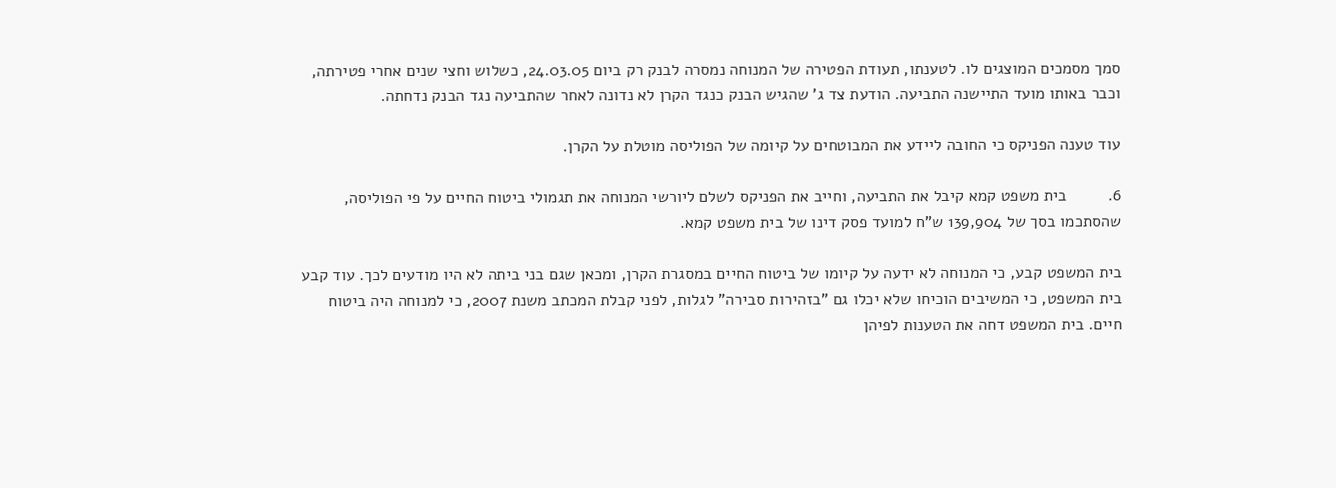סמך מסמכים המוצגים לו. לטענתו, תעודת הפטירה של המנוחה נמסרה לבנק רק ביום 24.03.05, כשלוש וחצי שנים אחרי פטירתה, וכבר באותו מועד התיישנה התביעה. הודעת צד ג' שהגיש הבנק כנגד הקרן לא נדונה לאחר שהתביעה נגד הבנק נדחתה.

עוד טענה הפניקס כי החובה ליידע את המבוטחים על קיומה של הפוליסה מוטלת על הקרן.

6.         בית משפט קמא קיבל את התביעה, וחייב את הפניקס לשלם ליורשי המנוחה את תגמולי ביטוח החיים על פי הפוליסה, שהסתכמו בסך של 139,904 ש"ח למועד פסק דינו של בית משפט קמא.

בית המשפט קבע, כי המנוחה לא ידעה על קיומו של ביטוח החיים במסגרת הקרן, ומכאן שגם בני ביתה לא היו מודעים לכך. עוד קבע בית המשפט, כי המשיבים הוכיחו שלא יכלו גם "בזהירות סבירה" לגלות, לפני קבלת המכתב משנת 2007, כי למנוחה היה ביטוח חיים. בית המשפט דחה את הטענות לפיהן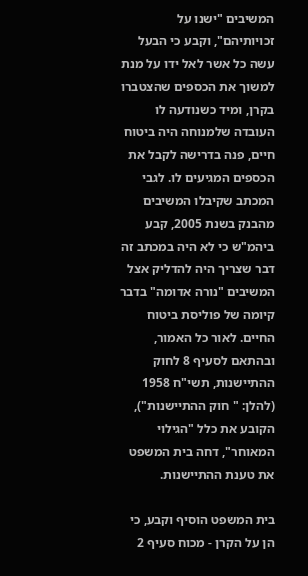המשיבים "ישנו על זכויותיהם", וקבע כי הבעל עשה כל אשר לאל ידו על מנת למשוך את הכספים שהצטברו בקרן, ומיד כשנודעה לו העובדה שלמנוחה היה ביטוח חיים, פנה בדרישה לקבל את הכספים המגיעים לו. לגבי המכתב שקיבלו המשיבים מהבנק בשנת 2005, קבע ביהמ"ש כי לא היה במכתב זה דבר שצריך היה להדליק אצל המשיבים "נורה אדומה" בדבר קיומה של פוליסת ביטוח החיים. לאור כל האמור, ובהתאם לסעיף 8 לחוק ההתיישנות, תשי"ח 1958 (להלן: " חוק ההתיישנות"), הקובע את כלל "הגילוי המאוחר", דחה בית המשפט את טענת ההתיישנות.

בית המשפט הוסיף וקבע, כי הן על הקרן - מכוח סעיף 2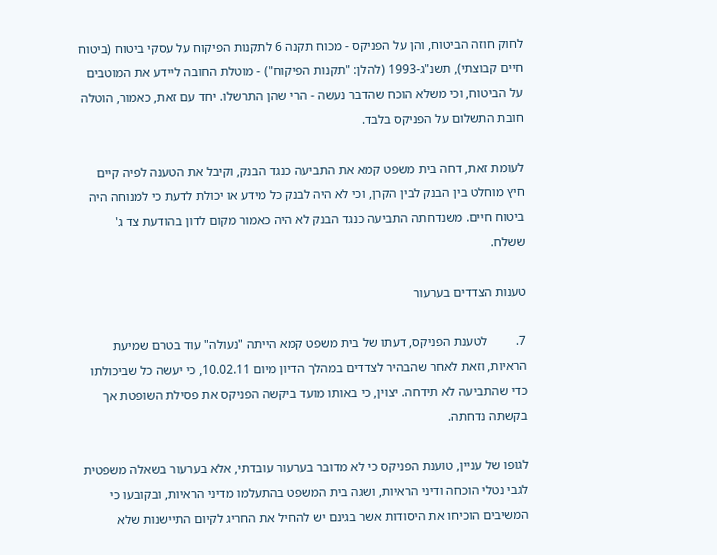לחוק חוזה הביטוח, והן על הפניקס - מכוח תקנה 6 לתקנות הפיקוח על עסקי ביטוח (ביטוח חיים קבוצתי), תשנ"ג-1993 (להלן: "תקנות הפיקוח") - מוטלת החובה ליידע את המוטבים על הביטוח, וכי משלא הוכח שהדבר נעשה - הרי שהן התרשלו. יחד עם זאת, כאמור, הוטלה חובת התשלום על הפניקס בלבד.

לעומת זאת, דחה בית משפט קמא את התביעה כנגד הבנק, וקיבל את הטענה לפיה קיים חיץ מוחלט בין הבנק לבין הקרן, וכי לא היה לבנק כל מידע או יכולת לדעת כי למנוחה היה ביטוח חיים. משנדחתה התביעה כנגד הבנק לא היה כאמור מקום לדון בהודעת צד ג' ששלח.

טענות הצדדים בערעור

7.         לטענת הפניקס, דעתו של בית משפט קמא הייתה "נעולה" עוד בטרם שמיעת הראיות, וזאת לאחר שהבהיר לצדדים במהלך הדיון מיום 10.02.11, כי יעשה כל שביכולתו כדי שהתביעה לא תידחה. יצוין, כי באותו מועד ביקשה הפניקס את פסילת השופטת אך בקשתה נדחתה.

לגופו של עניין, טוענת הפניקס כי לא מדובר בערעור עובדתי, אלא בערעור בשאלה משפטית לגבי נטלי הוכחה ודיני הראיות, ושגה בית המשפט בהתעלמו מדיני הראיות, ובקובעו כי המשיבים הוכיחו את היסודות אשר בגינם יש להחיל את החריג לקיום התיישנות שלא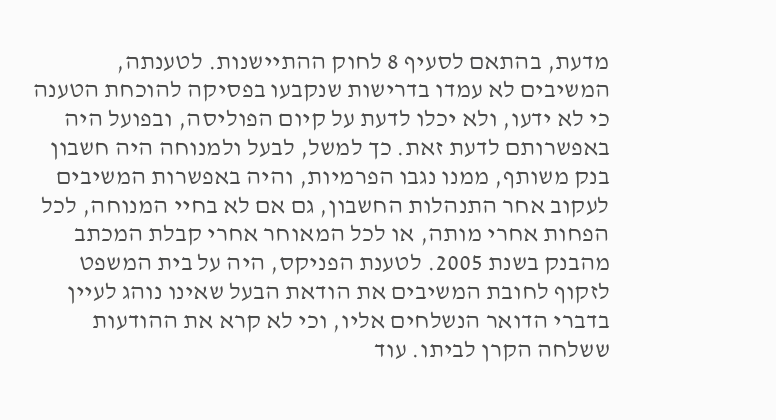מדעת, בהתאם לסעיף 8 לחוק ההתיישנות. לטענתה, המשיבים לא עמדו בדרישות שנקבעו בפסיקה להוכחת הטענה כי לא ידעו, ולא יכלו לדעת על קיום הפוליסה, ובפועל היה באפשרותם לדעת זאת. כך למשל, לבעל ולמנוחה היה חשבון בנק משותף, ממנו נגבו הפרמיות, והיה באפשרות המשיבים לעקוב אחר התנהלות החשבון, גם אם לא בחיי המנוחה, לכל הפחות אחרי מותה, או לכל המאוחר אחרי קבלת המכתב מהבנק בשנת 2005. לטענת הפניקס, היה על בית המשפט לזקוף לחובת המשיבים את הודאת הבעל שאינו נוהג לעיין בדברי הדואר הנשלחים אליו, וכי לא קרא את ההודעות ששלחה הקרן לביתו. עוד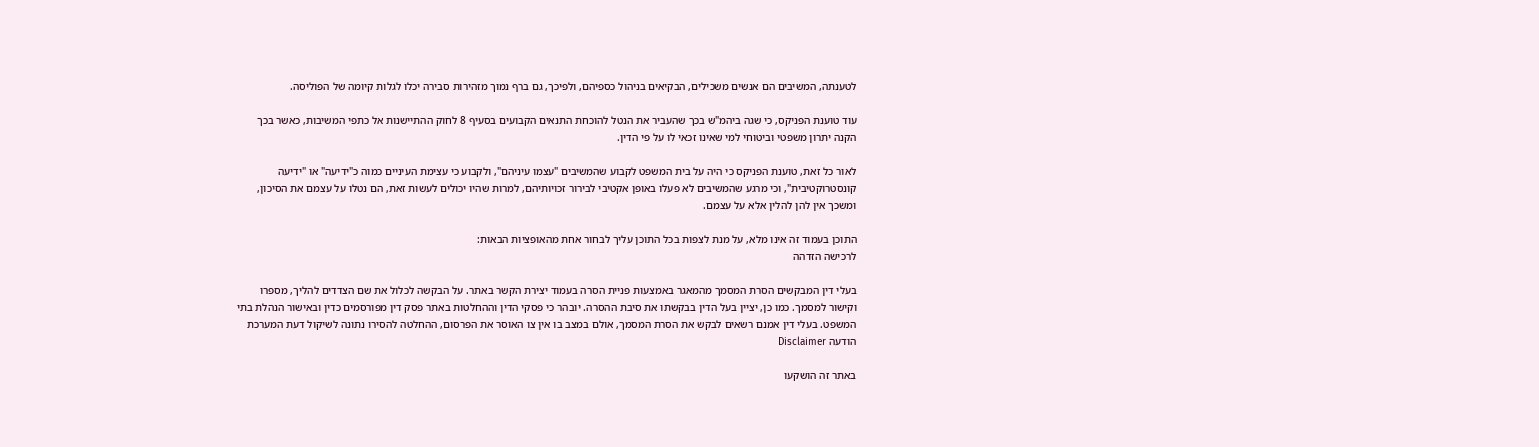לטענתה, המשיבים הם אנשים משכילים, הבקיאים בניהול כספיהם, ולפיכך, גם ברף נמוך מזהירות סבירה יכלו לגלות קיומה של הפוליסה.

עוד טוענת הפניקס, כי שגה ביהמ"ש בכך שהעביר את הנטל להוכחת התנאים הקבועים בסעיף 8 לחוק ההתיישנות אל כתפי המשיבות, כאשר בכך הקנה יתרון משפטי וביטוחי למי שאינו זכאי לו על פי הדין.

לאור כל זאת, טוענת הפניקס כי היה על בית המשפט לקבוע שהמשיבים "עצמו עיניהם", ולקבוע כי עצימת העיניים כמוה כ"ידיעה" או "ידיעה קונסטרוקטיבית", וכי מרגע שהמשיבים לא פעלו באופן אקטיבי לבירור זכויותיהם, למרות שהיו יכולים לעשות זאת, הם נטלו על עצמם את הסיכון, ומשכך אין להן להלין אלא על עצמם.

התוכן בעמוד זה אינו מלא, על מנת לצפות בכל התוכן עליך לבחור אחת מהאופציות הבאות:
לרכישה הזדהה

בעלי דין המבקשים הסרת המסמך מהמאגר באמצעות פניית הסרה בעמוד יצירת הקשר באתר. על הבקשה לכלול את שם הצדדים להליך, מספרו וקישור למסמך. כמו כן, יציין בעל הדין בבקשתו את סיבת ההסרה. יובהר כי פסקי הדין וההחלטות באתר פסק דין מפורסמים כדין ובאישור הנהלת בתי המשפט. בעלי דין אמנם רשאים לבקש את הסרת המסמך, אולם במצב בו אין צו האוסר את הפרסום, ההחלטה להסירו נתונה לשיקול דעת המערכת
הודעה Disclaimer

באתר זה הושקעו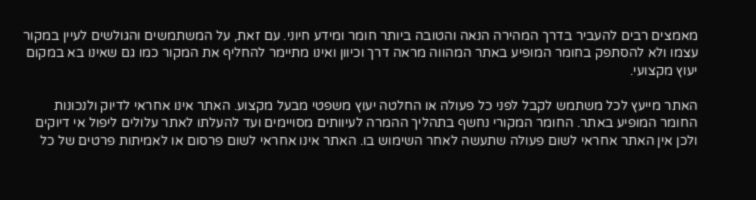מאמצים רבים להעביר בדרך המהירה הנאה והטובה ביותר חומר ומידע חיוני. עם זאת, על המשתמשים והגולשים לעיין במקור עצמו ולא להסתפק בחומר המופיע באתר המהווה מראה דרך וכיוון ואינו מתיימר להחליף את המקור כמו גם שאינו בא במקום יעוץ מקצועי.

האתר מייעץ לכל משתמש לקבל לפני כל פעולה או החלטה יעוץ משפטי מבעל מקצוע. האתר אינו אחראי לדיוק ולנכונות החומר המופיע באתר. החומר המקורי נחשף בתהליך ההמרה לעיוותים מסויימים ועד להעלתו לאתר עלולים ליפול אי דיוקים ולכן אין האתר אחראי לשום פעולה שתעשה לאחר השימוש בו. האתר אינו אחראי לשום פרסום או לאמיתות פרטים של כל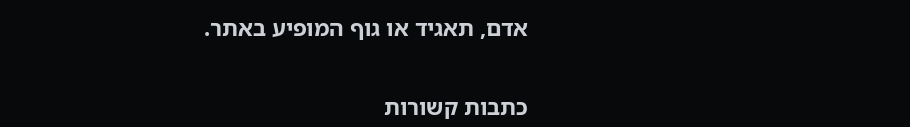אדם, תאגיד או גוף המופיע באתר.


כתבות קשורות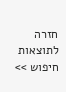חזרה לתוצאות חיפוש >>